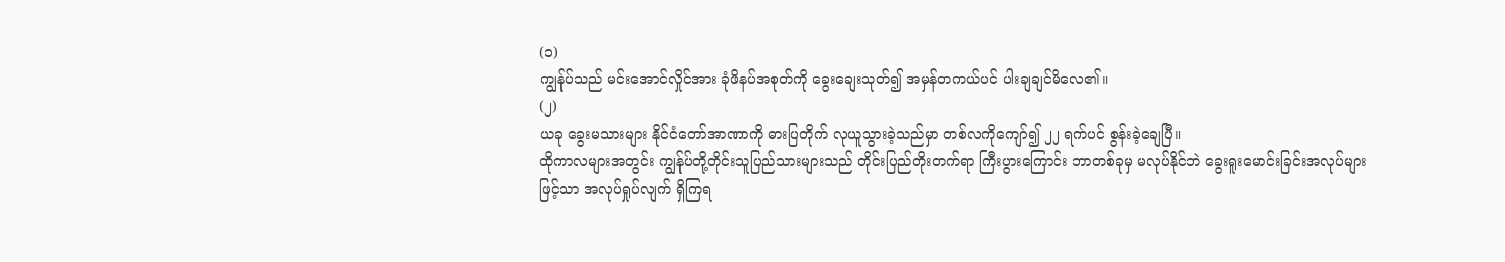(၁)
ကျွန်ုပ်သည် မင်းအောင်လှိုင်အား ခုံဖိနပ်အစုတ်ကို ခွေးချေးသုတ်၍ အမှန်တကယ်ပင် ပါးချချင်မိလေ၏။
(၂)
ယခု ခွေးမသားများ နိုင်ငံတော်အာဏာကို ဓားပြတိုက် လုယူသွားခဲ့သည်မှာ တစ်လကိုကျော်၍ ၂၂ ရက်ပင် စွန်းခဲ့ချေပြီ။
ထိုကာလများအတွင်း ကျွန်ုပ်တို့တိုင်းသူပြည်သားများသည် တိုင်းပြည်တိုးတက်ရာ ကြီးပွားကြောင်း ဘာတစ်ခုမှ မလုပ်နိုင်ဘဲ ခွေးရူးမောင်းခြင်းအလုပ်များဖြင့်သာ အလုပ်ရှုပ်လျက် ရှိကြရ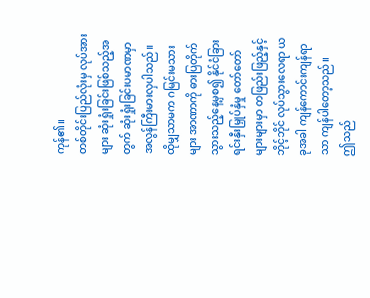ကုန်၏။
တစ်တိုင်းပြည်လုံးမှ လုပ်အားများ ဆုံးရှုံးခြင်းဖြစ်သည့်အတွက် ဆုံးရှုံးခြင်းပမာဏမှာ အလွန်ကြီးမားလှပါသည်။ ထိုမျှသာမက ဂမြင်းမသားများ အာဏာကို ဓားပြတိုက်သွားသည့်နေ့မှစ၍ နိုင်ငံခြားရင်းနှီးမြှုပ်နှံမှု တော်တော်များများမှာ တဖြည်းဖြည့်နှင့် ဘိုင့်ဘိုင် လုပ်သွားလေရာ ယခုအခါ ကျန်ကောင်းကျန်ရာသာ ကျန်ပါတော့သည်။
ဤသည်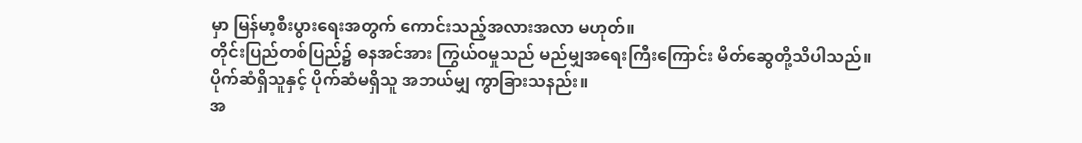မှာ မြန်မာ့စီးပွားရေးအတွက် ကောင်းသည့်အလားအလာ မဟုတ်။
တိုင်းပြည်တစ်ပြည်၌ ဓနအင်အား ကြွယ်ဝမှုသည် မည်မျှအရေးကြီးကြောင်း မိတ်ဆွေတို့သိပါသည်။
ပိုက်ဆံရှိသူနှင့် ပိုက်ဆံမရှိသူ အဘယ်မျှ ကွာခြားသနည်း။
အ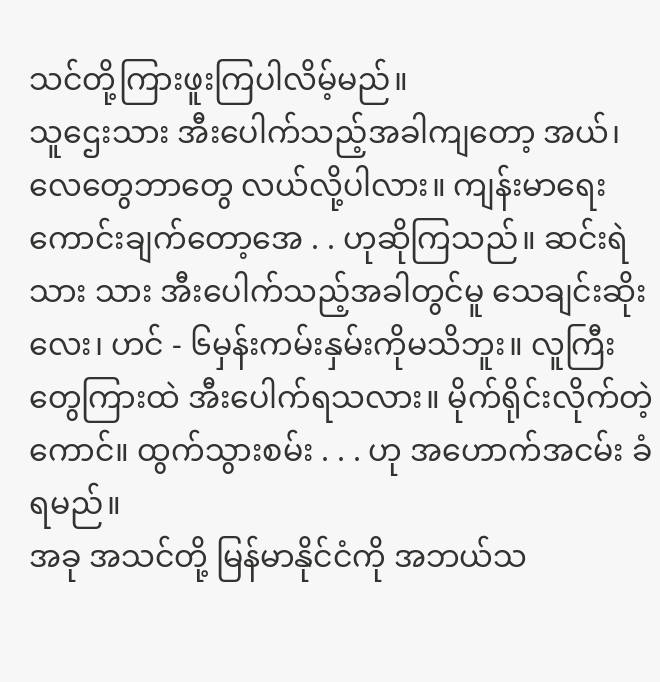သင်တို့ကြားဖူးကြပါလိမ့်မည်။
သူဌေးသား အီးပေါက်သည့်အခါကျတော့ အယ်၊ လေတွေဘာတွေ လယ်လို့ပါလား။ ကျန်းမာရေးကောင်းချက်တော့အေ . . ဟုဆိုကြသည်။ ဆင်းရဲသား သား အီးပေါက်သည့်အခါတွင်မူ သေချင်းဆိုးလေး၊ ဟင် - ၆မှန်းကမ်းနှမ်းကိုမသိဘူး။ လူကြီးတွေကြားထဲ အီးပေါက်ရသလား။ မိုက်ရိုင်းလိုက်တဲ့ကောင်။ ထွက်သွားစမ်း . . . ဟု အဟောက်အငမ်း ခံရမည်။
အခု အသင်တို့ မြန်မာနိုင်ငံကို အဘယ်သ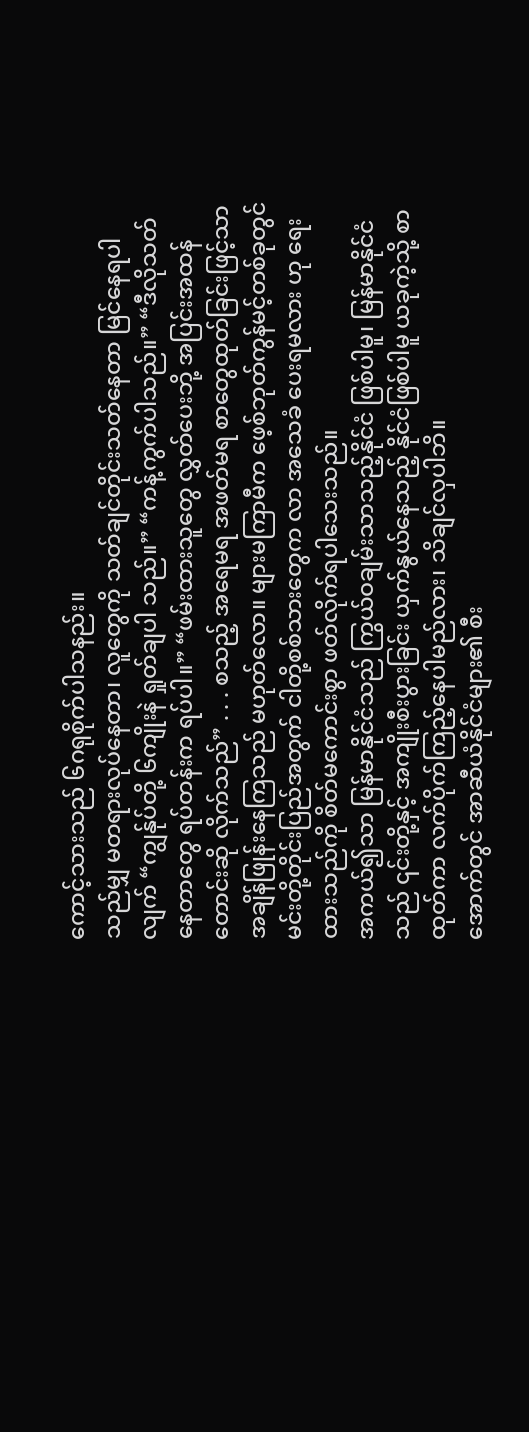ကောင့်သားသည် ၆ဂရုစိုက်ပါသနည်း။
သည်မျှ မတရားလုပ်နေတာ၊ လူတွေကို သတ်ချင်တိုင်းသတ်နေတာ မြင်နေရပါလျက် “ကျွန်ုပ်တို့ ၆ကျိုးနဲ ရှုတ်ချပါ သည်။” “ကန့်ကွက်ပါသည်။” “ဒီလိုသတ်နေတာတွေ ရပ်တန်းက ရပ်ပါ။” “ဖမ်းထားသူတွေ လွှတ်ပေးဘို့ အပြင်းအထန် တောင်းဆို လိုက်သည်” . . . စသည့် အရေမရ အဖတ်မရ စာတွေထုတ်ခြင်းဖြင့်သာ အချိန်ဖြုန်းနေကြသည် မဟုတ်လော။ များမကြာမီက ဖေ့စ်ဘုတ်ကွန်မင့်တစ်ခုတွင် မင်းတို့တိုင်းပြည်အတွက် ငါတို့စစ်သားတွေက လာ အသေခံ ပေးရမလား ဟု ရေးထားသည်ကို စိတ်မကောင်းစွာ ဖတ်လိုက်ရပါသေးသည်။
အကယ်၍သာ မြန်မာနိုင်ငံသည် ကြွယ်ဝချမ်းသာသည့်နိုင်ငံ ဖြစ်ပါမူ၊ မြန်မာနိုင်ငံသည် ၎င်းတို့နှင့် အကျိုးစီးပွားခြင်း ယှက်နွယ်နေသည့် နိုင်ငံဖြစ်ပါမူ ယခုကဲ့သို့ စာထုတ်ကာ လက်ပိုက်ကြည့်နေပါမည်လား၊ သိချင်လှပါဘိ။
အောက်တွင် အာဆီယံနိုင်ငံများ၏ စီး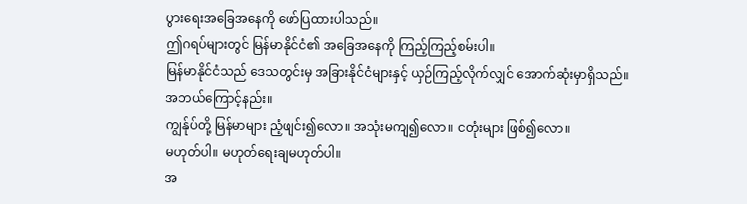ပွားရေးအခြေအနေကို ဖော်ပြထားပါသည်။
ဤဂရပ်များတွင် မြန်မာနိုင်ငံ၏ အခြေအနေကို ကြည့်ကြည့်စမ်းပါ။
မြန်မာနိုင်ငံသည် ဒေသတွင်းမှ အခြားနိုင်ငံများနှင့် ယှဉ်ကြည့်လိုက်လျှင် အောက်ဆုံးမှာရှိသည်။
အဘယ်ကြောင့်နည်း။
ကျွန်ုပ်တို့ မြန်မာများ ညံ့ဖျင်း၍လော။ အသုံးမကျ၍လော။ ငတုံးများ ဖြစ်၍လော။
မဟုတ်ပါ။ မဟုတ်ရေးချမဟုတ်ပါ။
အ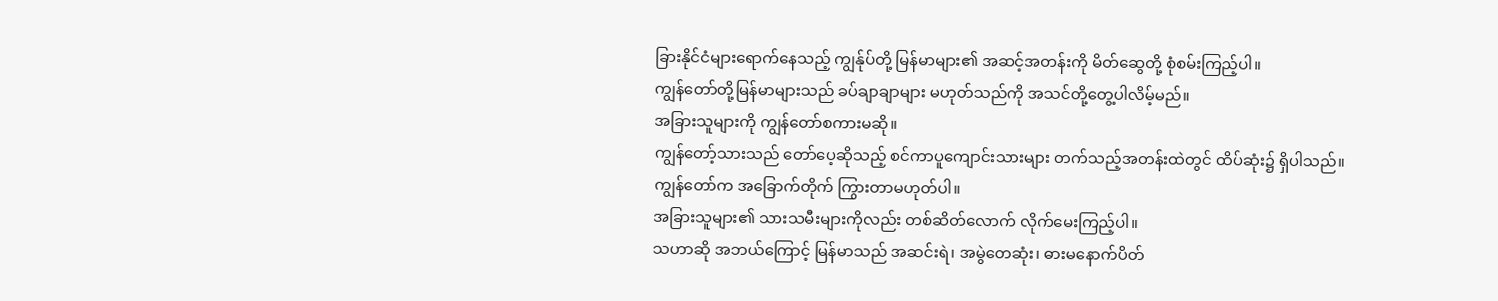ခြားနိုင်ငံများရောက်နေသည့် ကျွန်ုပ်တို့ မြန်မာများ၏ အဆင့်အတန်းကို မိတ်ဆွေတို့ စုံစမ်းကြည့်ပါ။
ကျွန်တော်တို့မြန်မာများသည် ခပ်ချာချာများ မဟုတ်သည်ကို အသင်တို့တွေ့ပါလိမ့်မည်။
အခြားသူများကို ကျွန်တော်စကားမဆို။
ကျွန်တော့်သားသည် တော်ပေ့ဆိုသည့် စင်ကာပူကျောင်းသားများ တက်သည့်အတန်းထဲတွင် ထိပ်ဆုံး၌ ရှိပါသည်။
ကျွန်တော်က အခြောက်တိုက် ကြွားတာမဟုတ်ပါ။
အခြားသူများ၏ သားသမီးများကိုလည်း တစ်ဆိတ်လောက် လိုက်မေးကြည့်ပါ။
သဟာဆို အဘယ်ကြောင့် မြန်မာသည် အဆင်းရဲ၊ အမွဲတေဆုံး၊ ဓားမနောက်ပိတ်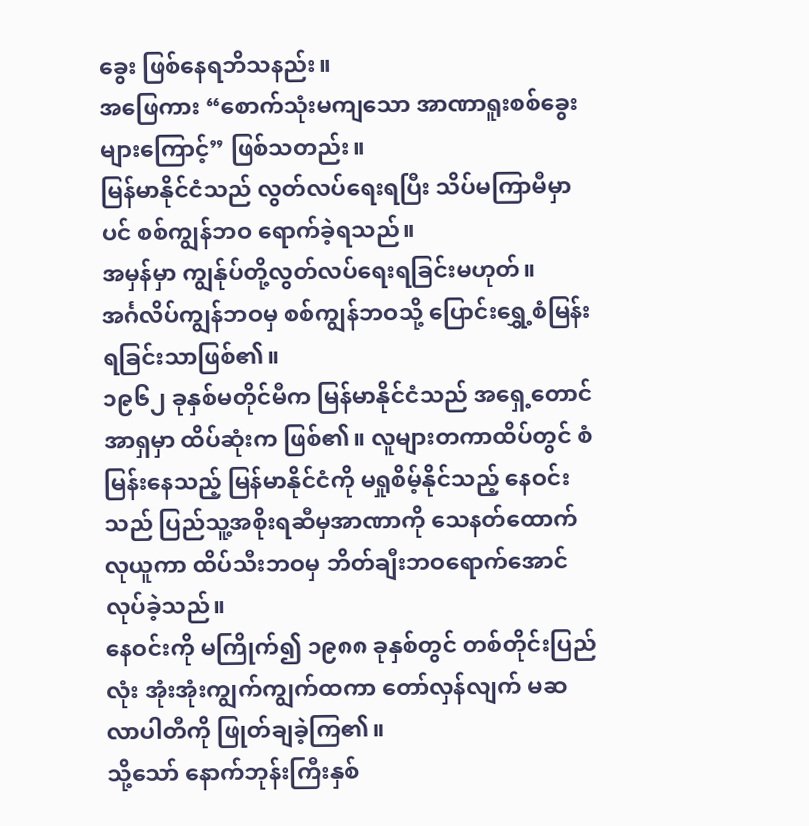ခွေး ဖြစ်နေရဘိသနည်း။
အဖြေကား “စောက်သုံးမကျသော အာဏာရူးစစ်ခွေးများကြောင့်” ဖြစ်သတည်း။
မြန်မာနိုင်ငံသည် လွတ်လပ်ရေးရပြီး သိပ်မကြာမီမှာပင် စစ်ကျွန်ဘဝ ရောက်ခဲ့ရသည်။
အမှန်မှာ ကျွန်ုပ်တို့လွတ်လပ်ရေးရခြင်းမဟုတ်။
အင်္ဂလိပ်ကျွန်ဘဝမှ စစ်ကျွန်ဘဝသို့ ပြောင်းရွှေ့စံမြန်းရခြင်းသာဖြစ်၏။
၁၉၆၂ ခုနှစ်မတိုင်မီက မြန်မာနိုင်ငံသည် အရှေ့တောင်အာရှမှာ ထိပ်ဆုံးက ဖြစ်၏။ လူများတကာထိပ်တွင် စံမြန်းနေသည့် မြန်မာနိုင်ငံကို မရှုစိမ့်နိုင်သည့် နေဝင်းသည် ပြည်သူ့အစိုးရဆီမှအာဏာကို သေနတ်ထောက် လုယူကာ ထိပ်သီးဘဝမှ ဘိတ်ချီးဘဝရောက်အောင် လုပ်ခဲ့သည်။
နေဝင်းကို မကြိုက်၍ ၁၉၈၈ ခုနှစ်တွင် တစ်တိုင်းပြည်လုံး အုံးအုံးကျွက်ကျွက်ထကာ တော်လှန်လျက် မဆလာပါတီကို ဖြုတ်ချခဲ့ကြ၏။
သို့သော် နောက်ဘုန်းကြီးနှစ်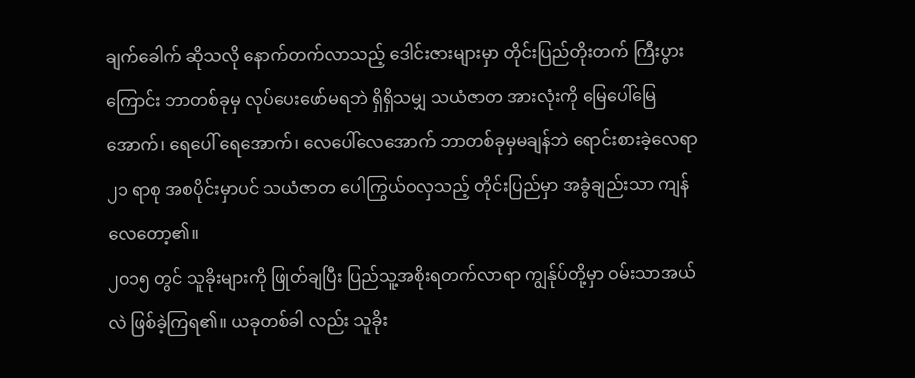ချက်ခေါက် ဆိုသလို နောက်တက်လာသည့် ဒေါင်းဇားများမှာ တိုင်းပြည်တိုးတက် ကြီးပွားကြောင်း ဘာတစ်ခုမှ လုပ်ပေးဖော်မရဘဲ ရှိရှိသမျှ သယံဇာတ အားလုံးကို မြေပေါ်မြေအောက်၊ ရေပေါ် ရေအောက်၊ လေပေါ်လေအောက် ဘာတစ်ခုမှမချန်ဘဲ ရောင်းစားခဲ့လေရာ ၂၁ ရာစု အစပိုင်းမှာပင် သယံဇာတ ပေါကြွယ်ဝလှသည့် တိုင်းပြည်မှာ အခွံချည်းသာ ကျန်လေတော့၏။
၂၀၁၅ တွင် သူခိုးများကို ဖြုတ်ချပြီး ပြည်သူ့အစိုးရတက်လာရာ ကျွန်ုပ်တို့မှာ ဝမ်းသာအယ်လဲ ဖြစ်ခဲ့ကြရ၏။ ယခုတစ်ခါ လည်း သူခိုး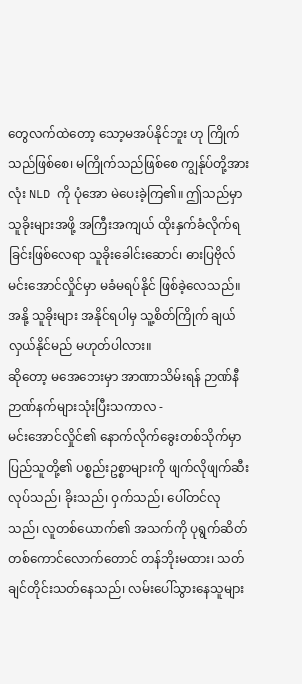တွေလက်ထဲတော့ သော့မအပ်နိုင်ဘူး ဟု ကြိုက်သည်ဖြစ်စေ၊ မကြိုက်သည်ဖြစ်စေ ကျွန်ုပ်တို့အားလုံး NLD ကို ပုံအော မဲပေးခဲ့ကြ၏။ ဤသည်မှာ သူခိုးများအဖို့ အကြီးအကျယ် ထိုးနှက်ခံလိုက်ရခြင်းဖြစ်လေရာ သူခိုးခေါင်းဆောင်၊ ဓားပြဗိုလ် မင်းအောင်လှိုင်မှာ မခံမရပ်နိုင် ဖြစ်ခဲ့လေသည်။ အနို့ သူခိုးများ အနိုင်ရပါမှ သူ့စိတ်ကြိုက် ချယ်လှယ်နိုင်မည် မဟုတ်ပါလား။
ဆိုတော့ မအေဘေးမှာ အာဏာသိမ်းရန် ဉာဏ်နီဉာဏ်နက်များသုံးပြီးသကာလ -
မင်းအောင်လှိုင်၏ နောက်လိုက်ခွေးတစ်သိုက်မှာ ပြည်သူတို့၏ ပစ္စည်းဥစ္စာများကို ဖျက်လိုဖျက်ဆီးလုပ်သည်၊ ခိုးသည်၊ ဝှက်သည်၊ ပေါ်တင်လုသည်၊ လူတစ်ယောက်၏ အသက်ကို ပုရွက်ဆိတ်တစ်ကောင်လောက်တောင် တန်ဘိုးမထား၊ သတ်ချင်တိုင်းသတ်နေသည်၊ လမ်းပေါ်သွားနေသူများ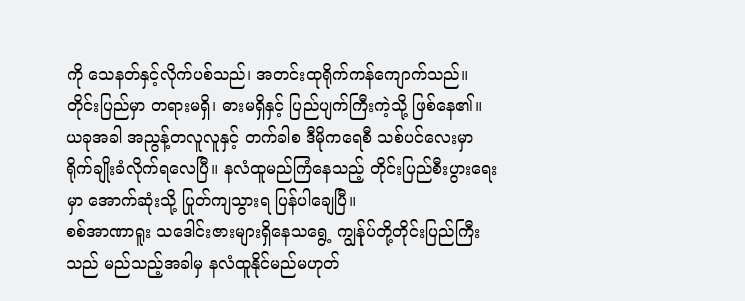ကို သေနတ်နှင့်လိုက်ပစ်သည်၊ အတင်းထုရိုက်ကန်ကျောက်သည်။
တိုင်းပြည်မှာ တရားမရှိ၊ ဓားမရှိနှင့် ပြည်ပျက်ကြီးကဲ့သို့ ဖြစ်နေ၏။
ယခုအခါ အညွန့်တလူလူနှင့် တက်ခါစ ဒီမိုကရေစီ သစ်ပင်လေးမှာ ရိုက်ချိုးခံလိုက်ရလေပြီ။ နလံထူမည်ကြံနေသည့် တိုင်းပြည်စီးပွားရေးမှာ အောက်ဆုံးသို့ ပြုတ်ကျသွားရ ပြန်ပါချေပြီ။
စစ်အာဏာရူး သဒေါင်းဇားများရှိနေသရွေ့ ကျွန်ုပ်တို့တိုင်းပြည်ကြီးသည် မည်သည့်အခါမှ နလံထူနိုင်မည်မဟုတ်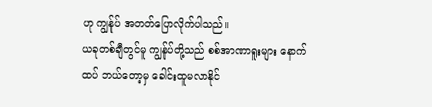ဟု ကျွန်ုပ် အတတ်ပြောလိုက်ပါသည်။
ယခုတစ်ချီတွင်မူ ကျွန်ုပ်တို့သည် စစ်အာဏာရူးများ နောက်ထပ် ဘယ်တော့မှ ခေါင်းထူမလာနိုင်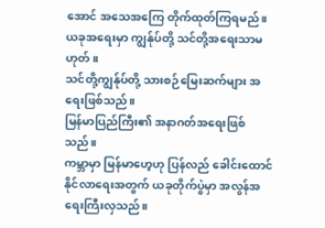အောင် အသေအကြေ တိုက်ထုတ်ကြရမည်။
ယခုအရေးမှာ ကျွန်ုပ်တို့ သင်တို့အရေးသာမဟုတ်။
သင်တို့ကျွန်ုပ်တို့ သားစဉ်မြေးဆက်များ အရေးဖြစ်သည်။
မြန်မာပြည်ကြီး၏ အနာဂတ်အရေးဖြစ်သည်။
ကမ္ဘာမှာ မြန်မာဟေ့ဟု ပြန်လည် ခေါင်းထောင်နိုင်လာရေးအတွက် ယခုတိုက်ပွဲမှာ အလွန်အရေးကြီးလှသည်။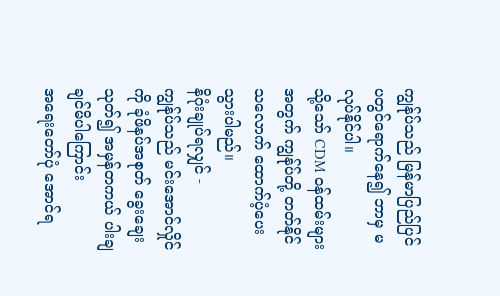ကျွန်ုပ်သည် မြန်မာပြည်ပြင်ပတွင်ရောက်နေ၍ ဘာမှ မလုပ်နိုင်ပါ။
သို့သော် CDM ဝန်ထမ်းများအတွက် ကျွန်ုပ်တို့ တတ်နိုင်သလောက် ထောက်ပံ့ပေးသွားပါမည်။
နိဂုံးချုပ်ရလျှင် -
ကျွန်ုပ်သည် မင်းအောင်လှိုင်ကို ခုံဖိနပ်အစုတ် ခွေးချေးသုတ်၍ အမှန်တကယ် ပါးချချင်မိပါကြောင်း
အရေးတော်ပုံ အောင်ရ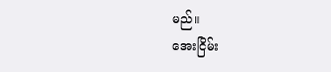မည်။
အေးငြိမ်း